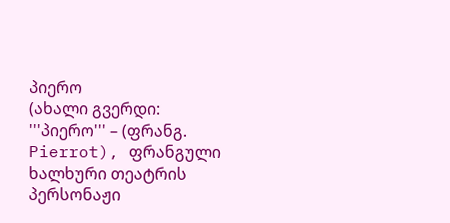პიერო
(ახალი გვერდი: '''პიერო''' – (ფრანგ. Pierrot), ფრანგული ხალხური თეატრის პერსონაჟი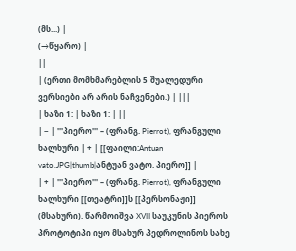(მს...) |
(→წყარო) |
||
| (ერთი მომხმარებლის 5 შუალედური ვერსიები არ არის ნაჩვენები.) | |||
| ხაზი 1: | ხაზი 1: | ||
| − | '''პიერო''' – (ფრანგ. Pierrot), ფრანგული ხალხური | + | [[ფაილი:Antuan vato.JPG|thumb|ანტუან ვატო. პიერო]] |
| + | '''პიერო''' – (ფრანგ. Pierrot), ფრანგული ხალხური [[თეატრი]]ს [[პერსონაჟი]] (მსახური). წარმოიშვა XVII საუკუნის პიეროს პროტოტიპი იყო მსახურ პედროლინოს სახე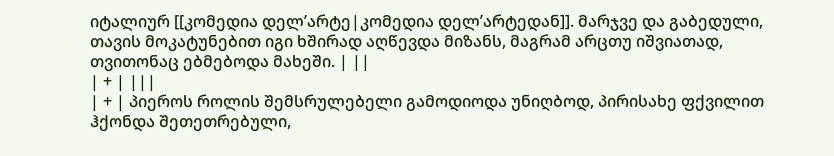იტალიურ [[კომედია დელ’არტე|კომედია დელ’არტედან]]. მარჯვე და გაბედული, თავის მოკატუნებით იგი ხშირად აღწევდა მიზანს, მაგრამ არცთუ იშვიათად, თვითონაც ებმებოდა მახეში. | ||
| + | |||
| + | პიეროს როლის შემსრულებელი გამოდიოდა უნიღბოდ, პირისახე ფქვილით ჰქონდა შეთეთრებული,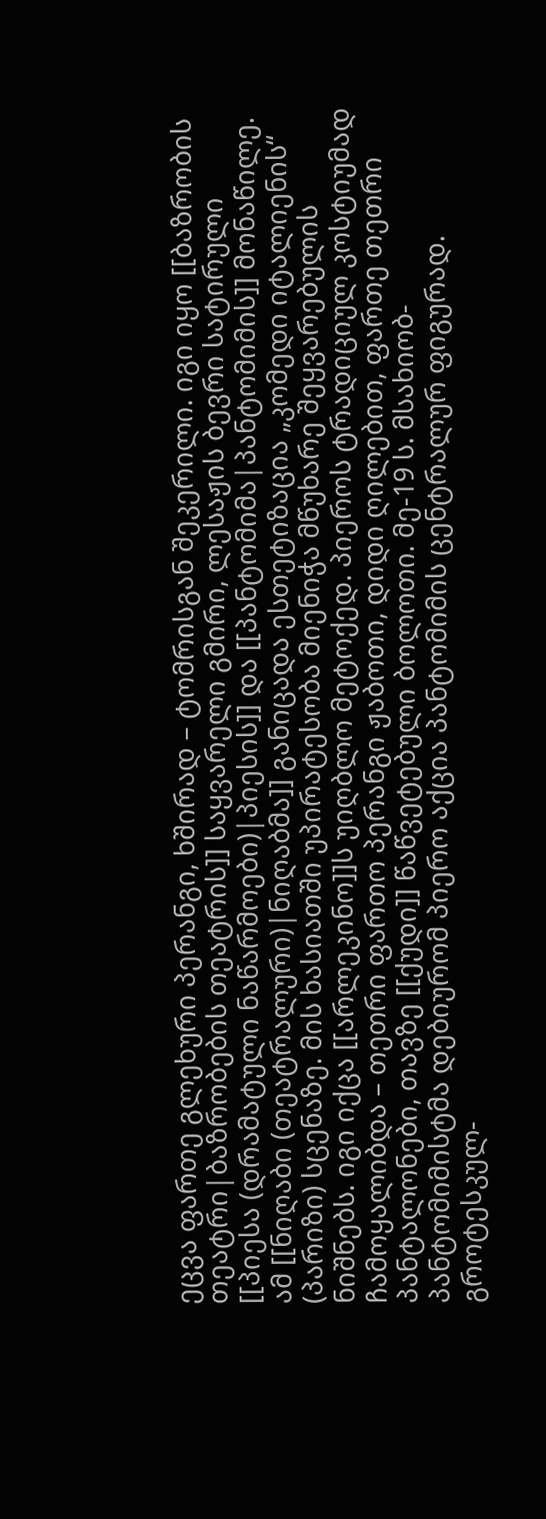ეცვა ფართე გლეხური პერანგი, ხშირად – ტომრისგან შეკერილი. იგი იყო [[ბაზრობის თეატრი|ბაზრობების თეატრის]] საყვარელი გმირი, ლესაჟის ბევრი სატირული [[პიესა (დრამატული ნაწარმოები)|პიესის]] და [[პანტომიმა|პანტომიმის]] მონაწილე. ამ [[ნიღაბი (თეატრალური)|ნიღაბმა]] განიცადა ესთეტიზაცია „კომედი იტალიენის“ (პარიზი) სცენაზე. მის ხასიათში უპირატესობა მიენიჭა მწუხარე შეყვარებულის ნიშნებს. იგი იქცა [[არლეკინო]]ს უიღბლო მეტოქედ. პიეროს ტრადიციულ კოსტიუმად ჩამოყალიბდა – თეთრი ფართო პერანგი ჟაბოთი, დიდი ღილებით, ფართე თეთრი პანტალონები, თავზე [[ქუდი]] წაწვეტებული ბოლოთი. მე-19 ს. მსახიობ-პანტომიმისტმა დებიურომ პიერო აქცია პანტომიმის ცენტრალურ ფიგურად. გროტესკულ-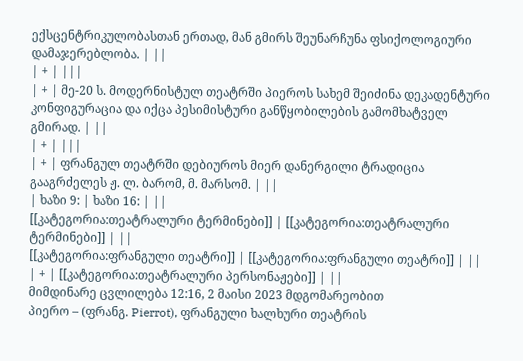ექსცენტრიკულობასთან ერთად, მან გმირს შეუნარჩუნა ფსიქოლოგიური დამაჯერებლობა. | ||
| + | |||
| + | მე-20 ს. მოდერნისტულ თეატრში პიეროს სახემ შეიძინა დეკადენტური კონფიგურაცია და იქცა პესიმისტური განწყობილების გამომხატველ გმირად. | ||
| + | |||
| + | ფრანგულ თეატრში დებიუროს მიერ დანერგილი ტრადიცია გააგრძელეს ჟ. ლ. ბარომ, მ. მარსომ. | ||
| ხაზი 9: | ხაზი 16: | ||
[[კატეგორია:თეატრალური ტერმინები]] | [[კატეგორია:თეატრალური ტერმინები]] | ||
[[კატეგორია:ფრანგული თეატრი]] | [[კატეგორია:ფრანგული თეატრი]] | ||
| + | [[კატეგორია:თეატრალური პერსონაჟები]] | ||
მიმდინარე ცვლილება 12:16, 2 მაისი 2023 მდგომარეობით
პიერო – (ფრანგ. Pierrot), ფრანგული ხალხური თეატრის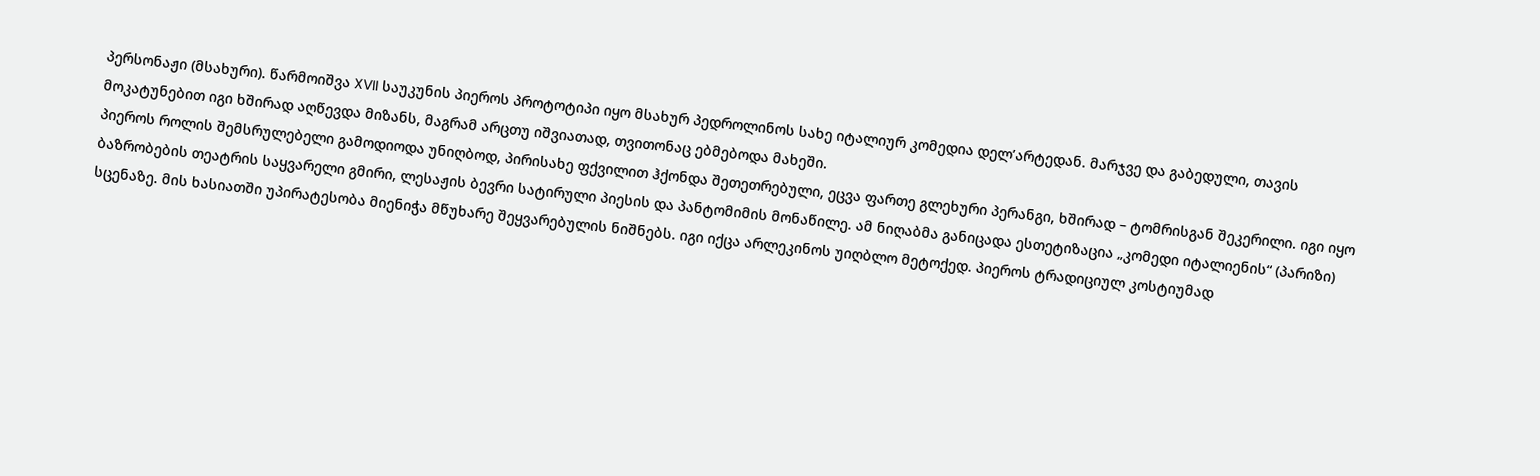პერსონაჟი (მსახური). წარმოიშვა XVII საუკუნის პიეროს პროტოტიპი იყო მსახურ პედროლინოს სახე იტალიურ კომედია დელ’არტედან. მარჯვე და გაბედული, თავის მოკატუნებით იგი ხშირად აღწევდა მიზანს, მაგრამ არცთუ იშვიათად, თვითონაც ებმებოდა მახეში.
პიეროს როლის შემსრულებელი გამოდიოდა უნიღბოდ, პირისახე ფქვილით ჰქონდა შეთეთრებული, ეცვა ფართე გლეხური პერანგი, ხშირად – ტომრისგან შეკერილი. იგი იყო ბაზრობების თეატრის საყვარელი გმირი, ლესაჟის ბევრი სატირული პიესის და პანტომიმის მონაწილე. ამ ნიღაბმა განიცადა ესთეტიზაცია „კომედი იტალიენის“ (პარიზი) სცენაზე. მის ხასიათში უპირატესობა მიენიჭა მწუხარე შეყვარებულის ნიშნებს. იგი იქცა არლეკინოს უიღბლო მეტოქედ. პიეროს ტრადიციულ კოსტიუმად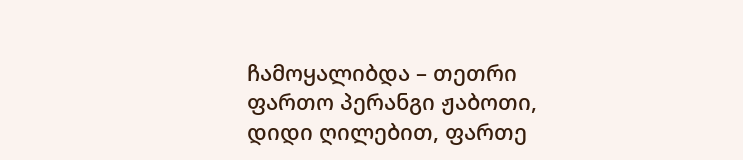ჩამოყალიბდა – თეთრი ფართო პერანგი ჟაბოთი, დიდი ღილებით, ფართე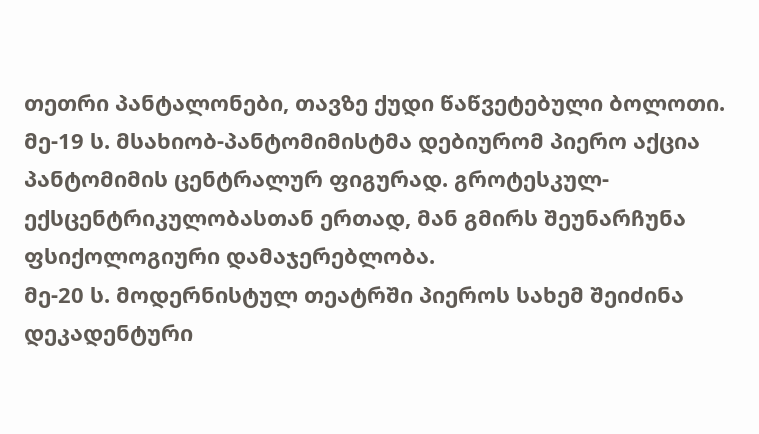თეთრი პანტალონები, თავზე ქუდი წაწვეტებული ბოლოთი. მე-19 ს. მსახიობ-პანტომიმისტმა დებიურომ პიერო აქცია პანტომიმის ცენტრალურ ფიგურად. გროტესკულ-ექსცენტრიკულობასთან ერთად, მან გმირს შეუნარჩუნა ფსიქოლოგიური დამაჯერებლობა.
მე-20 ს. მოდერნისტულ თეატრში პიეროს სახემ შეიძინა დეკადენტური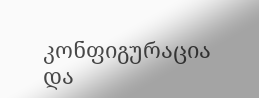კონფიგურაცია და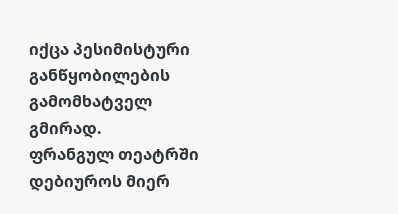იქცა პესიმისტური განწყობილების გამომხატველ გმირად.
ფრანგულ თეატრში დებიუროს მიერ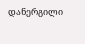დანერგილი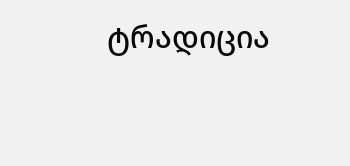ტრადიცია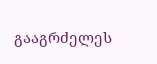გააგრძელეს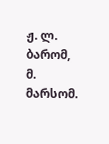ჟ. ლ. ბარომ, მ. მარსომ.